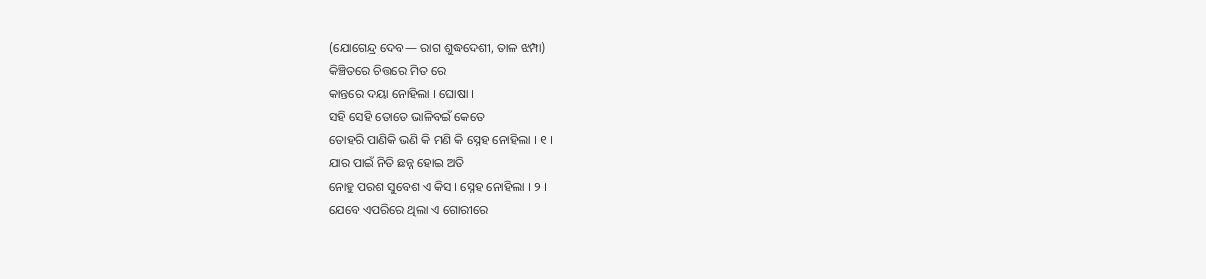(ଯୋଗେନ୍ଦ୍ର ଦେବ— ରାଗ ଶୁଦ୍ଧଦେଶୀ, ତାଳ ଝମ୍ପା)
କିଞ୍ଚିତରେ ଚିତ୍ତରେ ମିତ ରେ
କାନ୍ତରେ ଦୟା ନୋହିଲା । ଘୋଷା ।
ସହି ସେହି ତୋତେ ଭାଳିବଇଁ କେତେ
ତୋହରି ପାଣିକି ଭଣି କି ମଣି କି ସ୍ନେହ ନୋହିଲା । ୧ ।
ଯାର ପାଇଁ ନିତି ଛନ୍ନ ହୋଇ ଅତି
ନୋହୁ ପରଶ ସୁବେଶ ଏ କିସ । ସ୍ନେହ ନୋହିଲା । ୨ ।
ଯେବେ ଏପରିରେ ଥିଲା ଏ ଗୋରୀରେ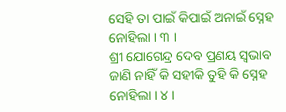ସେହି ତା ପାଇଁ କିପାଇଁ ଅନାଇଁ ସ୍ନେହ ନୋହିଲା । ୩ ।
ଶ୍ରୀ ଯୋଗେନ୍ଦ୍ର ଦେବ ପ୍ରଣୟ ସ୍ୱଭାବ
ଜାଣି ନାହିଁ କି ସହୀକି ତୁହି କି ସ୍ନେହ ନୋହିଲା । ୪ ।